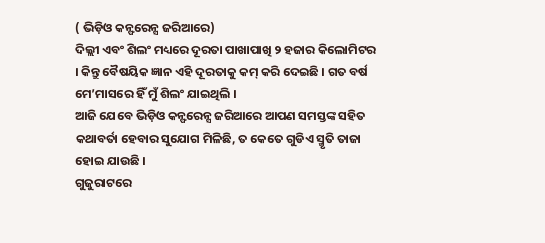( ଭିଡ଼ିଓ କନ୍ଫରେନ୍ସ ଜରିଆରେ)
ଦିଲ୍ଲୀ ଏବଂ ଶିଲଂ ମଧ୍ୟରେ ଦୂରତା ପାଖାପାଖି ୨ ହଜାର କିଲୋମିଟର । କିନ୍ତୁ ବୈଷୟିକ ଜ୍ଞାନ ଏହି ଦୂରତାକୁ କମ୍ କରି ଦେଇଛି । ଗତ ବର୍ଷ ମେ’ମାସରେ ହିଁ ମୁଁ ଶିଲଂ ଯାଇଥିଲି ।
ଆଜି ଯେବେ ଭିଡ଼ିଓ କନ୍ଫରେନ୍ସ ଜରିଆରେ ଆପଣ ସମସ୍ତଙ୍କ ସହିତ କଥାବର୍ତା ହେବାର ସୁଯୋଗ ମିଳିଛି, ତ କେତେ ଗୁଡିଏ ସ୍ମୃତି ତାଜା ହୋଇ ଯାଉଛି ।
ଗୁଜୁରାଟରେ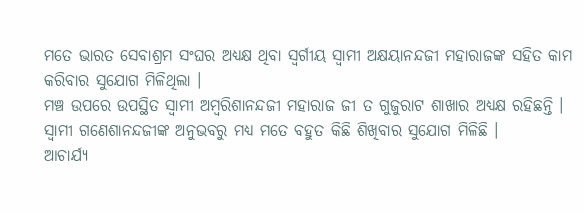ମତେ ଭାରତ ସେବାଶ୍ରମ ସଂଘର ଅଧ୍ୟକ୍ଷ ଥିବା ସ୍ୱର୍ଗୀୟ ସ୍ୱାମୀ ଅକ୍ଷୟାନନ୍ଦଜୀ ମହାରାଜଙ୍କ ସହିତ କାମ କରିବାର ସୁଯୋଗ ମିଳିଥିଲା ।
ମଞ୍ଚ ଉପରେ ଉପସ୍ଥିତ ସ୍ୱାମୀ ଅମ୍ବରିଶାନନ୍ଦଜୀ ମହାରାଜ ଜୀ ତ ଗୁଜୁରାଟ ଶାଖାର ଅଧ୍ୟକ୍ଷ ରହିଛନ୍ତି । ସ୍ୱାମୀ ଗଣେଶାନନ୍ଦଜୀଙ୍କ ଅନୁଭବରୁ ମଧ୍ୟ ମତେ ବହୁତ କିଛି ଶିଖିବାର ସୁଯୋଗ ମିଳିଛି ।
ଆଚାର୍ଯ୍ୟ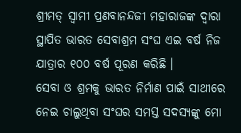ଶ୍ରୀମତ୍ ସ୍ୱାମୀ ପ୍ରଣବାନନ୍ଦଜୀ ମହାରାଜଙ୍କ ଦ୍ୱାରା ସ୍ଥାପିତ ଭାରତ ସେବାଶ୍ରମ ସଂଘ ଏଇ ବର୍ଷ ନିଜ ଯାତ୍ରାର ୧୦୦ ବର୍ଷ ପୂରଣ କରିଛି ।
ସେବା ଓ ଶ୍ରମକୁ ଭାରତ ନିର୍ମାଣ ପାଇଁ ସାଥୀରେ ନେଇ ଚାଲୁଥିବା ସଂଘର ସମସ୍ତ ସଦସ୍ୟଙ୍କୁ ମୋ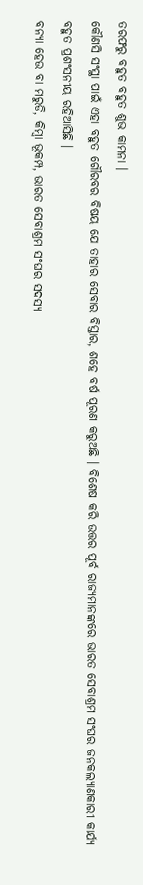ତରଫରୁ ବହୁତ ବହୁତ ଶୁଭ କାମନା ।
କୌଣସି ସଂସ୍ଥା ପାଇଁ ଏହା ବହୁତ ଗୌରବର ବିଷୟ ଯେ ତାହାର ସେବାର ବିସ୍ତାର, ଶହେ ବର୍ଷ ପୂରଣ କରୁଅଛି । ବିଶେଷ କରି ଉତ୍ତର ପୂର୍ବ ରାଜ୍ୟମାନଙ୍କରେ ଭାରତ ସେବାଶ୍ରମ ସଂଘର ଜନକଲ୍ୟାଣକାରୀ କାର୍ଯ୍ୟ ବହୁତ ପ୍ରଶଂସନୀୟ ରହିଆସିଛି ।
ବନ୍ୟା ହେଉ ବା ମରୁଡି, କିମ୍ବା ଭୂକମ୍ପ, ଭାରତ ସେବାଶ୍ରମ ସଂଘର ସଦସ୍ୟ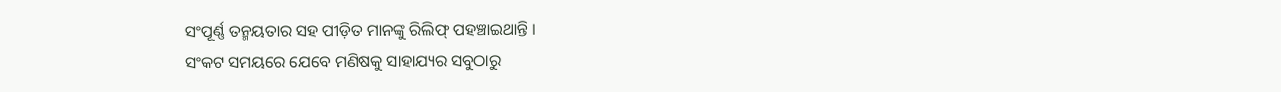ସଂପୂର୍ଣ୍ଣ ତନ୍ମୟତାର ସହ ପୀଡ଼ିତ ମାନଙ୍କୁ ରିଲିଫ୍ ପହଞ୍ଚାଇଥାନ୍ତି ।
ସଂକଟ ସମୟରେ ଯେବେ ମଣିଷକୁ ସାହାଯ୍ୟର ସବୁଠାରୁ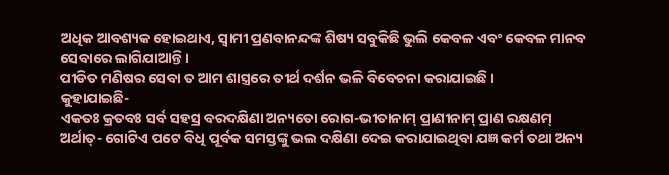ଅଧିକ ଆବଶ୍ୟକ ହୋଇଥାଏ, ସ୍ୱାମୀ ପ୍ରଣବାନନ୍ଦଙ୍କ ଶିଷ୍ୟ ସବୁକିଛି ଭୁଲି କେବଳ ଏବଂ କେବଳ ମାନବ ସେବାରେ ଲାଗିଯାଆନ୍ତି ।
ପୀଡିତ ମଣିଷର ସେବା ତ ଆମ ଶାସ୍ତ୍ରରେ ତୀର୍ଥ ଦର୍ଶନ ଭଳି ବିବେଚନା କରାଯାଇଛି ।
କୁହାଯାଇଛି-
ଏକତଃ କ୍ରତବଃ ସର୍ବ ସହସ୍ର ବରଦକ୍ଷିଣା ଅନ୍ୟତୋ ରୋଗ-ଭୀତାନାମ୍ ପ୍ରାଣୀନାମ୍ ପ୍ରାଣ ରକ୍ଷଣମ୍
ଅର୍ଥାତ୍- ଗୋଟିଏ ପଟେ ବିଧି ପୂର୍ବକ ସମସ୍ତଙ୍କୁ ଭଲ ଦକ୍ଷିଣା ଦେଇ କରାଯାଇଥିବା ଯଜ୍ଞ କର୍ମ ତଥା ଅନ୍ୟ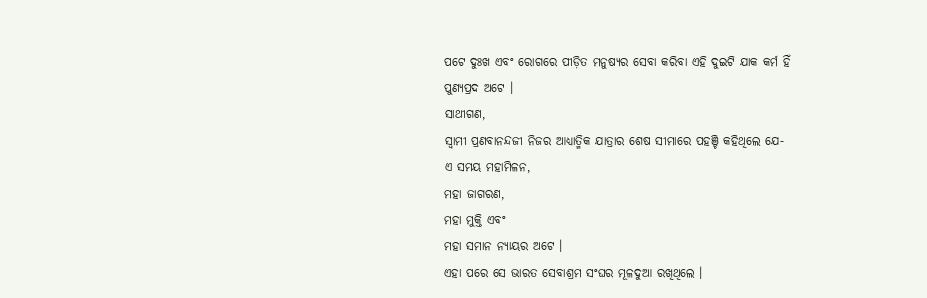ପଟେ ଦୁଃଖ ଏବଂ ରୋଗରେ ପୀଡ଼ିତ ମନୁଷ୍ୟର ସେବା କରିବା ଏହି ଦୁଇଟି ଯାକ କର୍ମ ହିଁ ପୁଣ୍ୟପ୍ରଦ ଅଟେ ।
ସାଥୀଗଣ,
ସ୍ୱାମୀ ପ୍ରଣବାନନ୍ଦଜୀ ନିଜର ଆଧ୍ୟାତ୍ମିକ ଯାତ୍ରାର ଶେଷ ସୀମାରେ ପହଞ୍ଚି କହିଥିଲେ ଯେ-
ଏ ସମୟ ମହାମିଳନ,
ମହା ଜାଗରଣ,
ମହା ମୁକ୍ତି ଏବଂ
ମହା ସମାନ ନ୍ୟାୟର ଅଟେ ।
ଏହା ପରେ ସେ ଭାରତ ସେବାଶ୍ରମ ସଂଘର ମୂଳଦୁଆ ରଖିଥିଲେ ।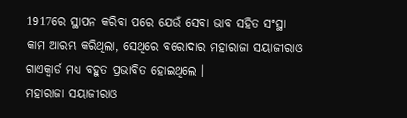1917ରେ ସ୍ଥାପନ କରିବା ପରେ ଯେଉଁ ସେବା ଭାବ ସହିତ ସଂସ୍ଥା କାମ ଆରମ୍ଭ କରିଥିଲା, ସେଥିରେ ବରୋଦାର ମହାରାଜା ସୟାଜୀରାଓ ଗାଏକ୍ୱାର୍ଡ ମଧ୍ୟ ବହୁତ ପ୍ରଭାବିତ ହୋଇଥିଲେ ।
ମହାରାଜା ସୟାଜୀରାଓ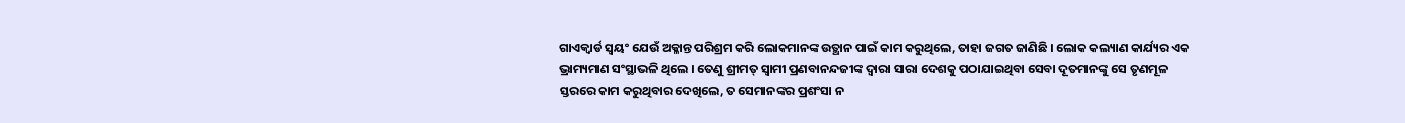ଗାଏକ୍ୱାର୍ଡ ସ୍ୱୟଂ ଯେଉଁ ଅକ୍ଳାନ୍ତ ପରିଶ୍ରମ କରି ଲୋକମାନଙ୍କ ଉତ୍ଥାନ ପାଇଁ କାମ କରୁଥିଲେ, ତାହା ଜଗତ ଜାଣିଛି । ଲୋକ କଲ୍ୟାଣ କାର୍ଯ୍ୟର ଏକ ଭ୍ରାମ୍ୟମାଣ ସଂସ୍ଥାଭଳି ଥିଲେ । ତେଣୁ ଶ୍ରୀମତ୍ ସ୍ୱାମୀ ପ୍ରଣବାନନ୍ଦଜୀଙ୍କ ଦ୍ୱାରା ସାରା ଦେଶକୁ ପଠାଯାଇଥିବା ସେବା ଦୂତମାନଙ୍କୁ ସେ ତୃଣମୂଳ ସ୍ତରରେ କାମ କରୁଥିବାର ଦେଖିଲେ, ତ ସେମାନଙ୍କର ପ୍ରଶଂସା ନ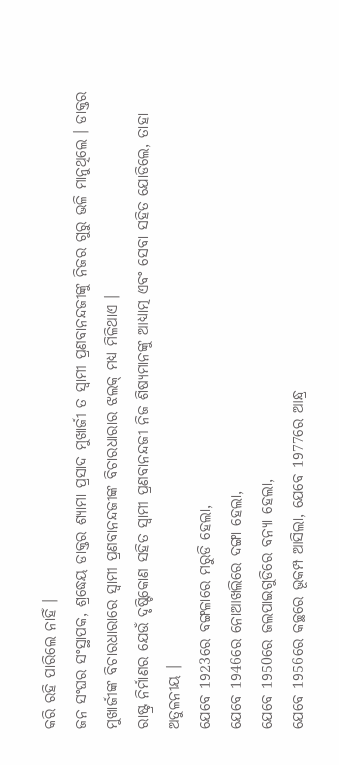କରି ରହି ପାରିଲେ ନାହିଁ ।
ଜନ ସଂଘର ସଂସ୍ଥାପକ, ଶ୍ରଦ୍ଧେୟ ଡାକ୍ତର ଶ୍ୟାମା ପ୍ରସାଦ ମୁଖାର୍ଜୀ ତ ସ୍ୱାମୀ ପ୍ରଣବାନନ୍ଦଜୀଙ୍କୁ ନିଜର ଗୁରୁ ଭଳି ମାନୁଥିଲେ । ଡାକ୍ତର ମୁଖାର୍ଜୀଙ୍କ ବିଚାରଧାରାରେ ସ୍ୱାମୀ ପ୍ରଣବାନନ୍ଦଜୀଙ୍କ ବିଚାରଧାରାର ଝଲକ୍ ମଧ୍ୟ ମିଳିଥାଏ ।
ରାଷ୍ଟ୍ର ନିର୍ମାଣର ଯେଉଁ ଦୃଷ୍ଟିକୋଣ ସହିତ ସ୍ୱାମୀ ପ୍ରଣବାନନ୍ଦଜୀ ନିଜ ଶିଷ୍ୟମାନଙ୍କୁ ଆଧ୍ୟାତ୍ମ ଏବଂ ସେବା ସହିତ ଯୋଡିଲେ, ତାହା ଅତୁଳନୀୟ ।
ଯେବେ 1923ରେ ବଙ୍ଗଳାରେ ମରୁଡି ହେଲା,
ଯେବେ 1946ରେ ନୋଆଖଲିରେ ଦଙ୍ଗା ହେଲା,
ଯେବେ 1950ରେ ଜଲପାଇଗୁଡିରେ ବନ୍ୟା ହେଲା,
ଯେବେ 1956ରେ କଚ୍ଛରେ ଭୂକମ୍ପ ଆସିଲା, ଯେବେ 1977ରେ ଆନ୍ଧ୍ର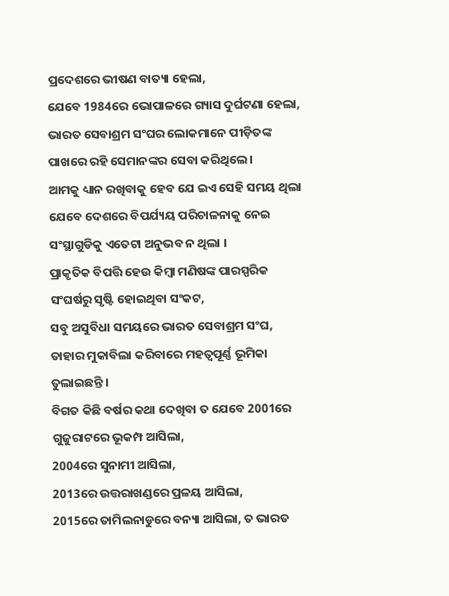ପ୍ରଦେଶରେ ଭୀଷଣ ବାତ୍ୟା ହେଲା,
ଯେବେ 1984ରେ ଭୋପାଳରେ ଗ୍ୟାସ ଦୁର୍ଘଟଣା ହେଲା, ଭାରତ ସେବାଶ୍ରମ ସଂଘର ଲୋକମାନେ ପୀଡ଼ିତଙ୍କ ପାଖରେ ରହି ସେମାନଙ୍କର ସେବା କରିଥିଲେ ।
ଆମକୁ ଧ୍ୟାନ ରଖିବାକୁ ହେବ ଯେ ଇଏ ସେହି ସମୟ ଥିଲା ଯେବେ ଦେଶରେ ବିପର୍ଯ୍ୟୟ ପରିଚାଳନାକୁ ନେଇ ସଂସ୍ଥାଗୁଡିକୁ ଏତେଟା ଅନୁଭବ ନ ଥିଲା ।
ପ୍ରାକୃତିକ ବିପତ୍ତି ହେଉ କିମ୍ବା ମଣିଷଙ୍କ ପାରସ୍ପରିକ ସଂଘର୍ଷରୁ ସୃଷ୍ଟି ହୋଇଥିବା ସଂକଟ,
ସବୁ ଅସୁବିଧା ସମୟରେ ଭାରତ ସେବାଶ୍ରମ ସଂଘ, ତାହାର ମୁକାବିଲା କରିବାରେ ମହତ୍ୱପୂର୍ଣ୍ଣ ଭୂମିକା ତୁଲାଇଛନ୍ତି ।
ବିଗତ କିଛି ବର୍ଷର କଥା ଦେଖିବା ତ ଯେବେ 2001ରେ ଗୁଜୁରାଟରେ ଭୂକମ୍ପ ଆସିଲା,
2004ରେ ସୁନାମୀ ଆସିଲା,
2013ରେ ଉତ୍ତରାଖଣ୍ଡରେ ପ୍ରଳୟ ଆସିଲା,
2015ରେ ତାମିଲନାଡୁରେ ବନ୍ୟା ଆସିଲା, ତ ଭାରତ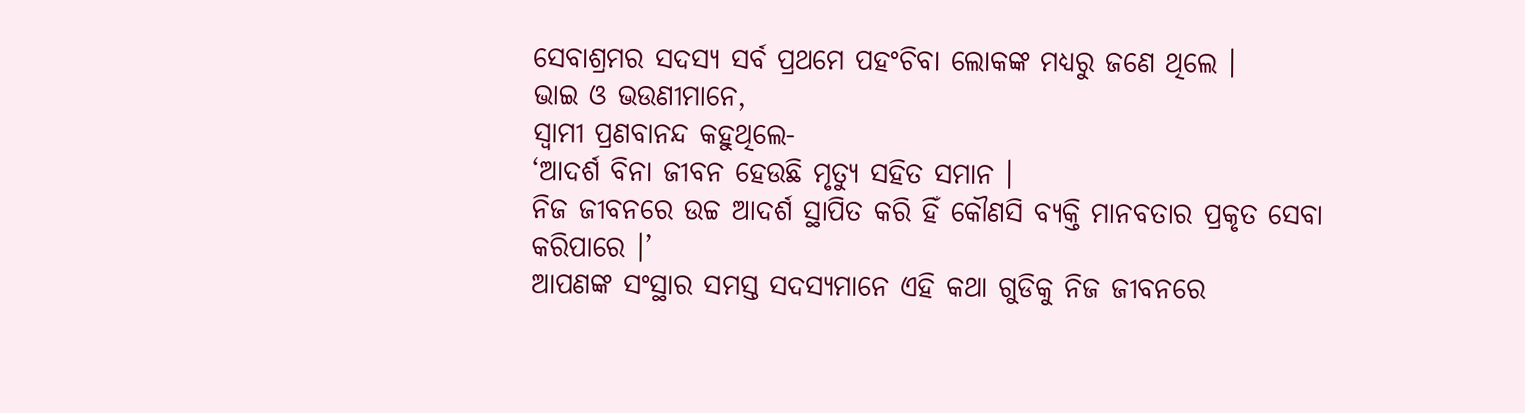ସେବାଶ୍ରମର ସଦସ୍ୟ ସର୍ବ ପ୍ରଥମେ ପହଂଚିବା ଲୋକଙ୍କ ମଧ୍ୟରୁ ଜଣେ ଥିଲେ ।
ଭାଇ ଓ ଭଉଣୀମାନେ,
ସ୍ୱାମୀ ପ୍ରଣବାନନ୍ଦ କହୁଥିଲେ-
‘ଆଦର୍ଶ ବିନା ଜୀବନ ହେଉଛି ମୃତ୍ୟୁ ସହିତ ସମାନ ।
ନିଜ ଜୀବନରେ ଉଚ୍ଚ ଆଦର୍ଶ ସ୍ଥାପିତ କରି ହିଁ କୌଣସି ବ୍ୟକ୍ତି ମାନବତାର ପ୍ରକୃତ ସେବା କରିପାରେ ।’
ଆପଣଙ୍କ ସଂସ୍ଥାର ସମସ୍ତ ସଦସ୍ୟମାନେ ଏହି କଥା ଗୁଡିକୁ ନିଜ ଜୀବନରେ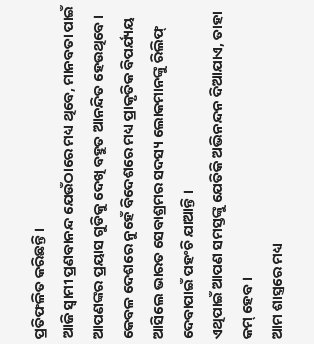ପ୍ରତିଫଳିତ କରିଛନ୍ତି ।
ଆଜି ସ୍ୱାମୀ ପ୍ରଣବାନନ୍ଦ ଯେଉଁଠାରେ ମଧ୍ୟ ଥିବେ, ମାନବତା ପାଇଁ ଆପଣଙ୍କର ପ୍ରୟାସ ଗୁଡିକୁ ଦେଖି ବହୁତ ଆନନ୍ଦିତ ହେଉଥିବେ ।
କେବଳ ଦେଶରେ ନୁହେଁ ବିଦେଶରେ ମଧ୍ୟ ପ୍ରାକୃତିକ ବିପର୍ଯ୍ୟୟ ଆସିଲେ ଭାରତ ସେବାଶ୍ରମର ସଦସ୍ୟ ଲୋକମାନଙ୍କୁ ରିଲିଫ୍ ଦେବାପାଇଁ ପହଂଚି ଯାଆନ୍ତି ।
ଏଥିପାଇଁ ଆପଣ ସମସ୍ତଙ୍କୁ ଯେତିକି ଅଭିନନ୍ଦନ ଦିଆଯାଏ, ତାହା କମ୍ ହେବ ।
ଆମ ଶାସ୍ତ୍ରରେ ମଧ୍ୟ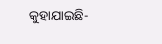କୁହାଯାଇଛି-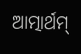ଆତ୍ମାର୍ଥମ୍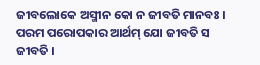ଜୀବଲୋକେ ଅସ୍ମୀନ କୋ ନ ଜୀବତି ମାନବଃ ।
ପରମ ପରୋପକାର ଆର୍ଥମ୍ ଯୋ ଜୀବତି ସ ଜୀବତି ।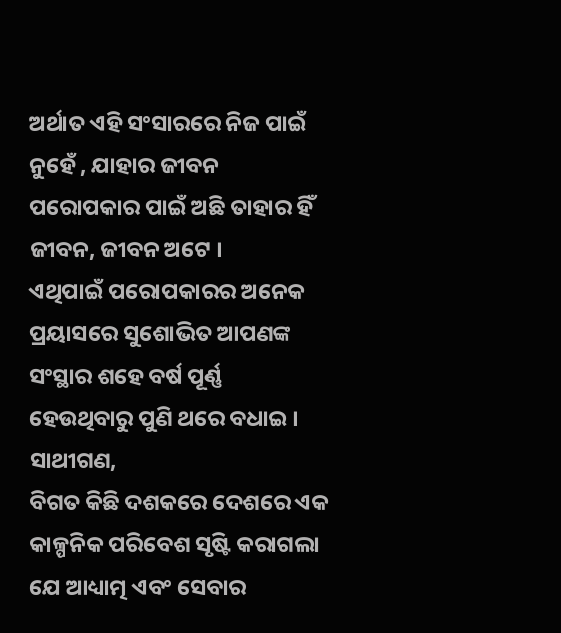ଅର୍ଥାତ ଏହି ସଂସାରରେ ନିଜ ପାଇଁ ନୁହେଁ , ଯାହାର ଜୀବନ ପରୋପକାର ପାଇଁ ଅଛି ତାହାର ହିଁ ଜୀବନ, ଜୀବନ ଅଟେ ।
ଏଥିପାଇଁ ପରୋପକାରର ଅନେକ ପ୍ରୟାସରେ ସୁଶୋଭିତ ଆପଣଙ୍କ ସଂସ୍ଥାର ଶହେ ବର୍ଷ ପୂର୍ଣ୍ଣ ହେଉଥିବାରୁ ପୁଣି ଥରେ ବଧାଇ ।
ସାଥୀଗଣ,
ବିଗତ କିଛି ଦଶକରେ ଦେଶରେ ଏକ କାଳ୍ପନିକ ପରିବେଶ ସୃଷ୍ଟି କରାଗଲା ଯେ ଆଧ୍ୟାତ୍ମ ଏବଂ ସେବାର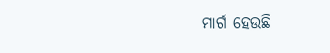ମାର୍ଗ ହେଉଛି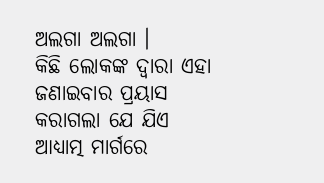ଅଲଗା ଅଲଗା ।
କିଛି ଲୋକଙ୍କ ଦ୍ୱାରା ଏହା ଜଣାଇବାର ପ୍ରୟାସ କରାଗଲା ଯେ ଯିଏ ଆଧ୍ୟାତ୍ମ ମାର୍ଗରେ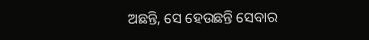ଅଛନ୍ତି, ସେ ହେଉଛନ୍ତି ସେବାର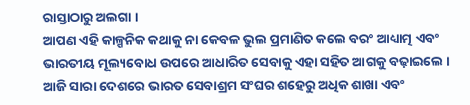ରାସ୍ତାଠାରୁ ଅଲଗା ।
ଆପଣ ଏହି କାଳ୍ପନିକ କଥାକୁ ନା କେବଳ ଭୁଲ ପ୍ରମାଣିତ କଲେ ବରଂ ଆଧ୍ୟାତ୍ମ ଏବଂ ଭାରତୀୟ ମୂଲ୍ୟବୋଧ ଉପରେ ଆଧାରିତ ସେବାକୁ ଏହା ସହିତ ଆଗକୁ ବଢ଼ାଇଲେ ।
ଆଜି ସାରା ଦେଶରେ ଭାରତ ସେବାଶ୍ରମ ସଂଘର ଶହେରୁ ଅଧିକ ଶାଖା ଏବଂ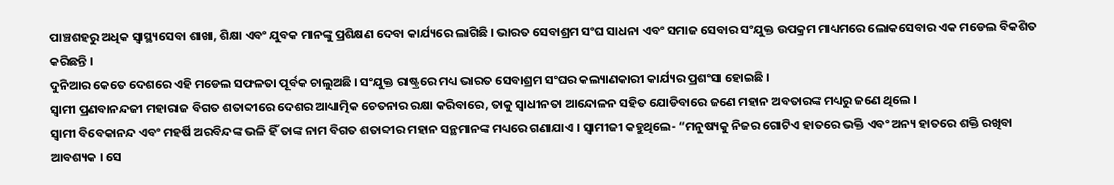ପାଞ୍ଚଶହରୁ ଅଧିକ ସ୍ୱାସ୍ଥ୍ୟସେବା ଶାଖା, ଶିକ୍ଷା ଏବଂ ଯୁବକ ମାନଙ୍କୁ ପ୍ରଶିକ୍ଷଣ ଦେବା କାର୍ଯ୍ୟରେ ଲାଗିଛି । ଭାରତ ସେବାଶ୍ରମ ସଂଘ ସାଧନା ଏବଂ ସମାଜ ସେବାର ସଂଯୁକ୍ତ ଉପକ୍ରମ ମାଧ୍ୟମରେ ଲୋକସେବାର ଏକ ମଡେଲ ବିକଶିତ କରିଛନ୍ତି ।
ଦୁନିଆର କେତେ ଦେଶରେ ଏହି ମଡେଲ ସଫଳତା ପୂର୍ବକ ଚାଲୁଅଛି । ସଂଯୁକ୍ତ ରାଷ୍ଟ୍ରରେ ମଧ୍ୟ ଭାରତ ସେବାଶ୍ରମ ସଂଘର କଲ୍ୟାଣକାରୀ କାର୍ଯ୍ୟର ପ୍ରଶଂସା ହୋଇଛି ।
ସ୍ୱାମୀ ପ୍ରଣବାନନ୍ଦଜୀ ମହାରାଜ ବିଗତ ଶତାବ୍ଦୀରେ ଦେଶର ଆଧ୍ୟାତ୍ମିକ ଚେତନାର ରକ୍ଷା କରିବାରେ, ତାକୁ ସ୍ୱାଧୀନତା ଆନ୍ଦୋଳନ ସହିତ ଯୋଡିବାରେ ଜଣେ ମହାନ ଅବତାରଙ୍କ ମଧ୍ୟରୁ ଜଣେ ଥିଲେ ।
ସ୍ୱାମୀ ବିବେକାନନ୍ଦ ଏବଂ ମହର୍ଷି ଅରବିନ୍ଦଙ୍କ ଭଳି ହିଁ ତାଙ୍କ ନାମ ବିଗତ ଶତାବ୍ଦୀର ମହାନ ସନ୍ଥମାନଙ୍କ ମଧ୍ୟରେ ଗଣାଯାଏ । ସ୍ୱାମୀଜୀ କହୁଥିଲେ- “ମନୁଷ୍ୟକୁ ନିଜର ଗୋଟିଏ ହାତରେ ଭକ୍ତି ଏବଂ ଅନ୍ୟ ହାତରେ ଶକ୍ତି ରଖିବା ଆବଶ୍ୟକ । ସେ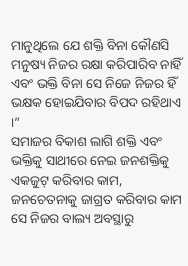ମାନୁଥିଲେ ଯେ ଶକ୍ତି ବିନା କୌଣସି ମନୁଷ୍ୟ ନିଜର ରକ୍ଷା କରିପାରିବ ନାହିଁ ଏବଂ ଭକ୍ତି ବିନା ସେ ନିଜେ ନିଜର ହିଁ ଭକ୍ଷକ ହୋଇଯିବାର ବିପଦ ରହିଥାଏ ।”
ସମାଜର ବିକାଶ ଲାଗି ଶକ୍ତି ଏବଂ ଭକ୍ତିକୁ ସାଥୀରେ ନେଇ ଜନଶକ୍ତିକୁ ଏକଜୁଟ୍ କରିବାର କାମ, ଜନଚେତନାକୁ ଜାଗ୍ରତ କରିବାର କାମ ସେ ନିଜର ବାଲ୍ୟ ଅବସ୍ଥାରୁ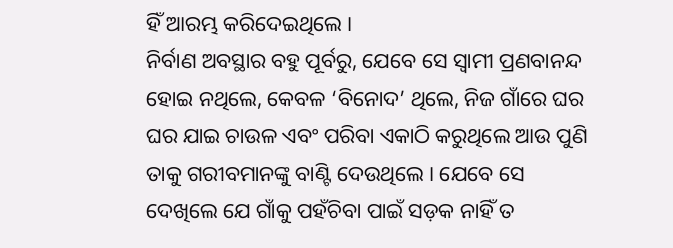ହିଁ ଆରମ୍ଭ କରିଦେଇଥିଲେ ।
ନିର୍ବାଣ ଅବସ୍ଥାର ବହୁ ପୂର୍ବରୁ, ଯେବେ ସେ ସ୍ୱାମୀ ପ୍ରଣବାନନ୍ଦ ହୋଇ ନଥିଲେ, କେବଳ ‘ବିନୋଦ’ ଥିଲେ, ନିଜ ଗାଁରେ ଘର ଘର ଯାଇ ଚାଉଳ ଏବଂ ପରିବା ଏକାଠି କରୁଥିଲେ ଆଉ ପୁଣି ତାକୁ ଗରୀବମାନଙ୍କୁ ବାଣ୍ଟି ଦେଉଥିଲେ । ଯେବେ ସେ ଦେଖିଲେ ଯେ ଗାଁକୁ ପହଁଚିବା ପାଇଁ ସଡ଼କ ନାହିଁ ତ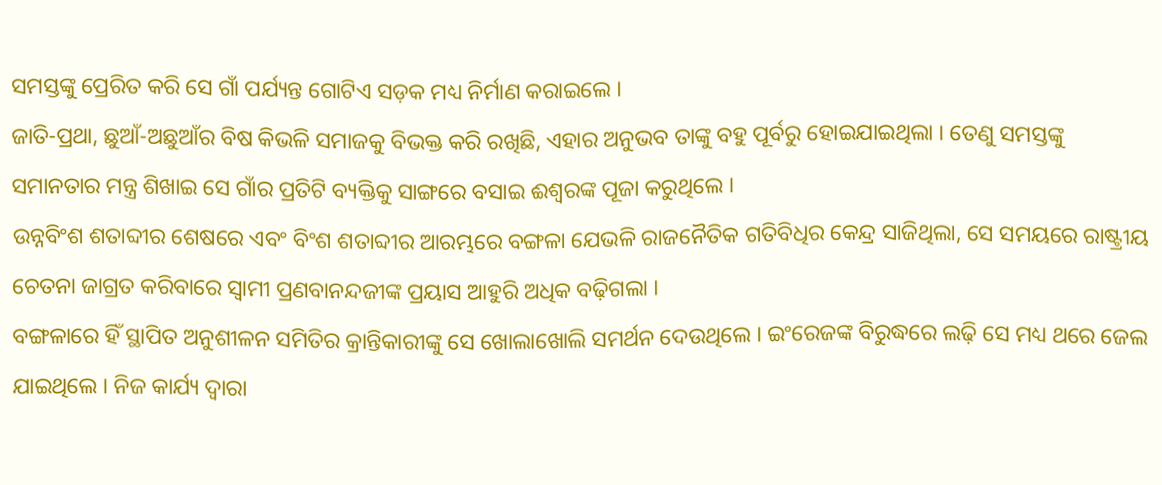ସମସ୍ତଙ୍କୁ ପ୍ରେରିତ କରି ସେ ଗାଁ ପର୍ଯ୍ୟନ୍ତ ଗୋଟିଏ ସଡ଼କ ମଧ୍ୟ ନିର୍ମାଣ କରାଇଲେ ।
ଜାତି-ପ୍ରଥା, ଛୁଆଁ-ଅଛୁଆଁର ବିଷ କିଭଳି ସମାଜକୁ ବିଭକ୍ତ କରି ରଖିଛି, ଏହାର ଅନୁଭବ ତାଙ୍କୁ ବହୁ ପୂର୍ବରୁ ହୋଇଯାଇଥିଲା । ତେଣୁ ସମସ୍ତଙ୍କୁ ସମାନତାର ମନ୍ତ୍ର ଶିଖାଇ ସେ ଗାଁର ପ୍ରତିଟି ବ୍ୟକ୍ତିକୁ ସାଙ୍ଗରେ ବସାଇ ଈଶ୍ୱରଙ୍କ ପୂଜା କରୁଥିଲେ ।
ଉନ୍ନବିଂଶ ଶତାବ୍ଦୀର ଶେଷରେ ଏବଂ ବିଂଶ ଶତାବ୍ଦୀର ଆରମ୍ଭରେ ବଙ୍ଗଳା ଯେଭଳି ରାଜନୈତିକ ଗତିବିଧିର କେନ୍ଦ୍ର ସାଜିଥିଲା, ସେ ସମୟରେ ରାଷ୍ଟ୍ରୀୟ ଚେତନା ଜାଗ୍ରତ କରିବାରେ ସ୍ୱାମୀ ପ୍ରଣବାନନ୍ଦଜୀଙ୍କ ପ୍ରୟାସ ଆହୁରି ଅଧିକ ବଢ଼ିଗଲା ।
ବଙ୍ଗଳାରେ ହିଁ ସ୍ଥାପିତ ଅନୁଶୀଳନ ସମିତିର କ୍ରାନ୍ତିକାରୀଙ୍କୁ ସେ ଖୋଲାଖୋଲି ସମର୍ଥନ ଦେଉଥିଲେ । ଇଂରେଜଙ୍କ ବିରୁଦ୍ଧରେ ଲଢ଼ି ସେ ମଧ୍ୟ ଥରେ ଜେଲ ଯାଇଥିଲେ । ନିଜ କାର୍ଯ୍ୟ ଦ୍ୱାରା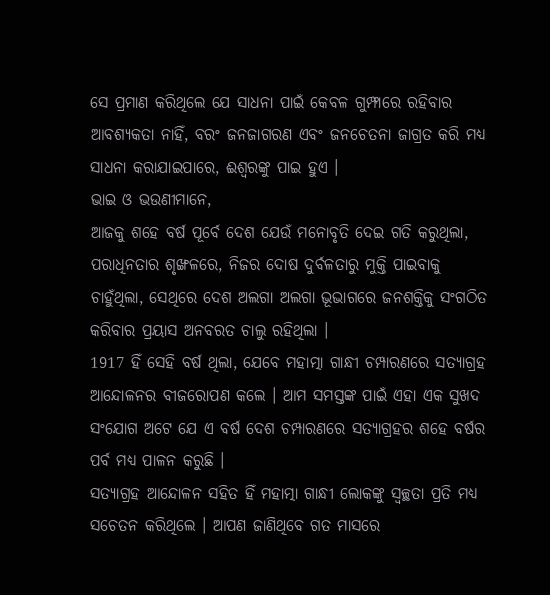ସେ ପ୍ରମାଣ କରିଥିଲେ ଯେ ସାଧନା ପାଇଁ କେବଳ ଗୁମ୍ଫାରେ ରହିବାର ଆବଶ୍ୟକତା ନାହିଁ, ବରଂ ଜନଜାଗରଣ ଏବଂ ଜନଚେତନା ଜାଗ୍ରତ କରି ମଧ୍ୟ ସାଧନା କରାଯାଇପାରେ, ଈଶ୍ୱରଙ୍କୁ ପାଇ ହୁଏ ।
ଭାଇ ଓ ଭଉଣୀମାନେ,
ଆଜକୁ ଶହେ ବର୍ଷ ପୂର୍ବେ ଦେଶ ଯେଉଁ ମନୋବୃତି ଦେଇ ଗତି କରୁଥିଲା, ପରାଧିନତାର ଶୃଙ୍ଖଳରେ, ନିଜର ଦୋଷ ଦୁର୍ବଳତାରୁ ମୁକ୍ତି ପାଇବାକୁ ଚାହୁଁଥିଲା, ସେଥିରେ ଦେଶ ଅଲଗା ଅଲଗା ଭୂଭାଗରେ ଜନଶକ୍ତିକୁ ସଂଗଠିତ କରିବାର ପ୍ରୟାସ ଅନବରତ ଚାଲୁ ରହିଥିଲା ।
1917 ହିଁ ସେହି ବର୍ଷ ଥିଲା, ଯେବେ ମହାତ୍ମା ଗାନ୍ଧୀ ଚମ୍ପାରଣରେ ସତ୍ୟାଗ୍ରହ ଆନ୍ଦୋଳନର ବୀଜରୋପଣ କଲେ । ଆମ ସମସ୍ତଙ୍କ ପାଇଁ ଏହା ଏକ ସୁଖଦ ସଂଯୋଗ ଅଟେ ଯେ ଏ ବର୍ଷ ଦେଶ ଚମ୍ପାରଣରେ ସତ୍ୟାଗ୍ରହର ଶହେ ବର୍ଷର ପର୍ବ ମଧ୍ୟ ପାଳନ କରୁଛି ।
ସତ୍ୟାଗ୍ରହ ଆନ୍ଦୋଳନ ସହିତ ହିଁ ମହାତ୍ମା ଗାନ୍ଧୀ ଲୋକଙ୍କୁ ସ୍ୱଚ୍ଛତା ପ୍ରତି ମଧ୍ୟ ସଚେତନ କରିଥିଲେ । ଆପଣ ଜାଣିଥିବେ ଗତ ମାସରେ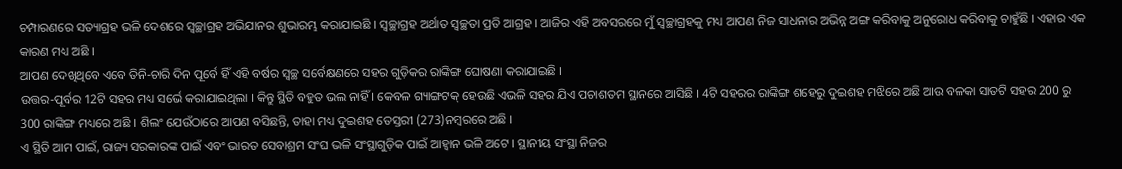ଚମ୍ପାରଣରେ ସତ୍ୟାଗ୍ରହ ଭଳି ଦେଶରେ ସ୍ୱଚ୍ଛାଗ୍ରହ ଅଭିଯାନର ଶୁଭାରମ୍ଭ କରାଯାଇଛି । ସ୍ୱଚ୍ଛାଗ୍ରହ ଅର୍ଥାତ ସ୍ୱଚ୍ଛତା ପ୍ରତି ଆଗ୍ରହ । ଆଜିର ଏହି ଅବସରରେ ମୁଁ ସ୍ୱଚ୍ଛାଗ୍ରହକୁ ମଧ୍ୟ ଆପଣ ନିଜ ସାଧନାର ଅଭିନ୍ନ ଅଙ୍ଗ କରିବାକୁ ଅନୁରୋଧ କରିବାକୁ ଚାହୁଁଛି । ଏହାର ଏକ କାରଣ ମଧ୍ୟ ଅଛି ।
ଆପଣ ଦେଖିଥିବେ ଏବେ ତିନି-ଚାରି ଦିନ ପୂର୍ବେ ହିଁ ଏହି ବର୍ଷର ସ୍ୱଚ୍ଛ ସର୍ବେକ୍ଷଣରେ ସହର ଗୁଡ଼ିକର ରାଙ୍କିଙ୍ଗ ଘୋଷଣା କରାଯାଇଛି ।
ଉତ୍ତର-ପୂର୍ବର 12ଟି ସହର ମଧ୍ୟ ସର୍ଭେ କରାଯାଇଥିଲା । କିନ୍ତୁ ସ୍ଥିତି ବହୁତ ଭଲ ନାହିଁ । କେବଳ ଗ୍ୟାଙ୍ଗଟକ୍ ହେଉଛି ଏଭଳି ସହର ଯିଏ ପଚାଶତମ ସ୍ଥାନରେ ଆସିଛି । 4ଟି ସହରର ରାଙ୍କିଙ୍ଗ ଶହେରୁ ଦୁଇଶହ ମଝିରେ ଅଛି ଆଉ ବଳକା ସାତଟି ସହର 200 ରୁ 300 ରାଙ୍କିଙ୍ଗ ମଧ୍ୟରେ ଅଛି । ଶିଲଂ ଯେଉଁଠାରେ ଆପଣ ବସିଛନ୍ତି, ତାହା ମଧ୍ୟ ଦୁଇଶହ ତେସ୍ତରୀ (273)ନମ୍ବରରେ ଅଛି ।
ଏ ସ୍ଥିତି ଆମ ପାଇଁ, ରାଜ୍ୟ ସରକାରଙ୍କ ପାଇଁ ଏବଂ ଭାରତ ସେବାଶ୍ରମ ସଂଘ ଭଳି ସଂସ୍ଥାଗୁଡ଼ିକ ପାଇଁ ଆହ୍ୱାନ ଭଳି ଅଟେ । ସ୍ଥାନୀୟ ସଂସ୍ଥା ନିଜର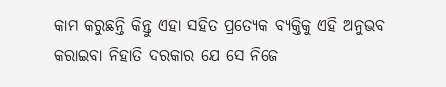କାମ କରୁଛନ୍ତି କିନ୍ତୁ ଏହା ସହିତ ପ୍ରତ୍ୟେକ ବ୍ୟକ୍ତିକୁ ଏହି ଅନୁଭବ କରାଇବା ନିହାତି ଦରକାର ଯେ ସେ ନିଜେ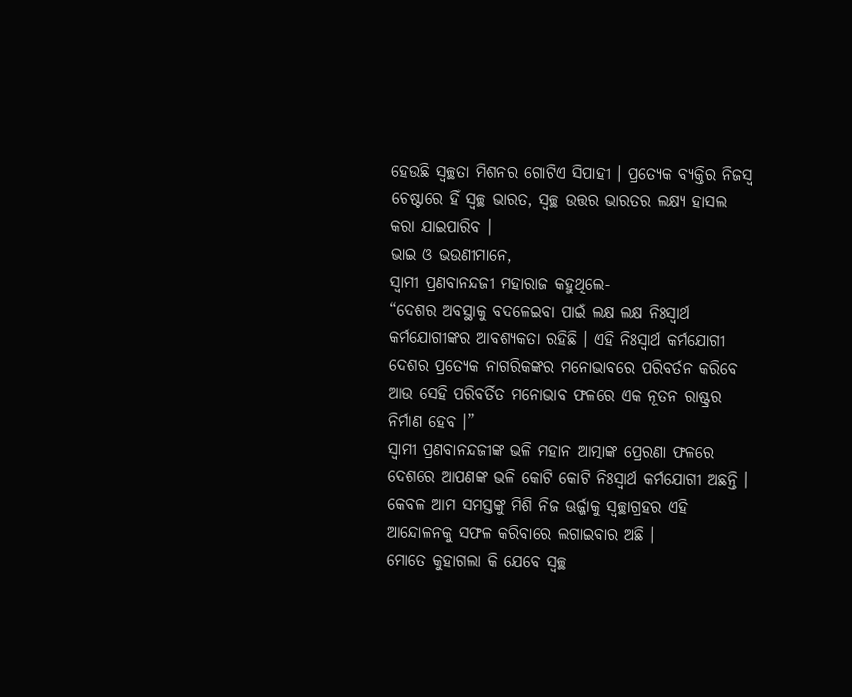ହେଉଛି ସ୍ୱଚ୍ଛତା ମିଶନର ଗୋଟିଏ ସିପାହୀ । ପ୍ରତ୍ୟେକ ବ୍ୟକ୍ତିର ନିଜସ୍ୱ ଚେଷ୍ଟାରେ ହିଁ ସ୍ୱଚ୍ଛ ଭାରତ, ସ୍ୱଚ୍ଛ ଉତ୍ତର ଭାରତର ଲକ୍ଷ୍ୟ ହାସଲ କରା ଯାଇପାରିବ ।
ଭାଇ ଓ ଭଉଣୀମାନେ,
ସ୍ୱାମୀ ପ୍ରଣବାନନ୍ଦଜୀ ମହାରାଜ କହୁଥିଲେ-
“ଦେଶର ଅବସ୍ଥାକୁ ବଦଳେଇବା ପାଇଁ ଲକ୍ଷ ଲକ୍ଷ ନିଃସ୍ୱାର୍ଥ କର୍ମଯୋଗୀଙ୍କର ଆବଶ୍ୟକତା ରହିଛି । ଏହି ନିଃସ୍ୱାର୍ଥ କର୍ମଯୋଗୀ ଦେଶର ପ୍ରତ୍ୟେକ ନାଗରିକଙ୍କର ମନୋଭାବରେ ପରିବର୍ତନ କରିବେ ଆଉ ସେହି ପରିବର୍ତିତ ମନୋଭାବ ଫଳରେ ଏକ ନୂତନ ରାଷ୍ଟ୍ରର ନିର୍ମାଣ ହେବ ।”
ସ୍ୱାମୀ ପ୍ରଣବାନନ୍ଦଜୀଙ୍କ ଭଳି ମହାନ ଆତ୍ମାଙ୍କ ପ୍ରେରଣା ଫଳରେ ଦେଶରେ ଆପଣଙ୍କ ଭଳି କୋଟି କୋଟି ନିଃସ୍ୱାର୍ଥ କର୍ମଯୋଗୀ ଅଛନ୍ତି । କେବଳ ଆମ ସମସ୍ତଙ୍କୁ ମିଶି ନିଜ ଊର୍ଜ୍ଜାକୁ ସ୍ୱଚ୍ଛାଗ୍ରହର ଏହି ଆନ୍ଦୋଳନକୁ ସଫଳ କରିବାରେ ଲଗାଇବାର ଅଛି ।
ମୋତେ କୁହାଗଲା କି ଯେବେ ସ୍ୱଚ୍ଛ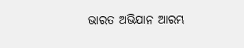ଭାରତ ଅଭିଯାନ ଆରମ୍ଭ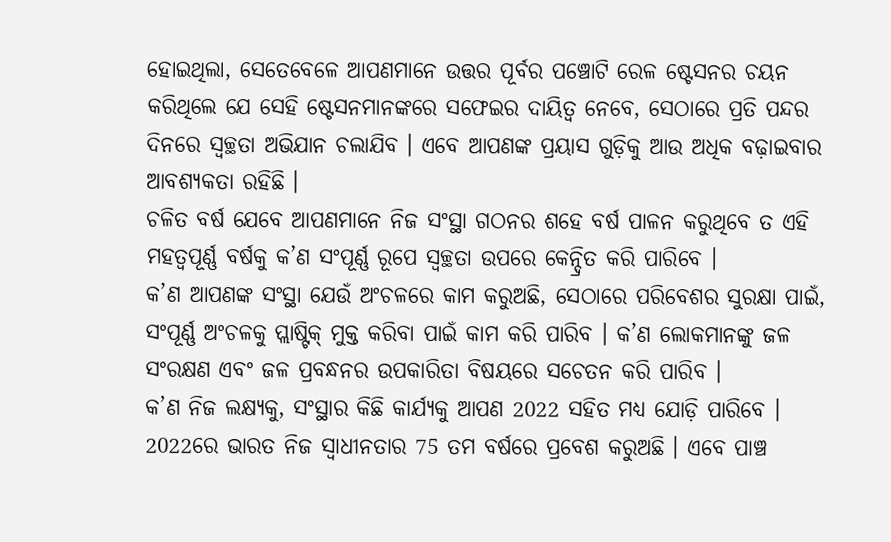ହୋଇଥିଲା, ସେତେବେଳେ ଆପଣମାନେ ଉତ୍ତର ପୂର୍ବର ପଞ୍ଚୋଟି ରେଳ ଷ୍ଟେସନର ଚୟନ କରିଥିଲେ ଯେ ସେହି ଷ୍ଟେସନମାନଙ୍କରେ ସଫେଇର ଦାୟିତ୍ୱ ନେବେ, ସେଠାରେ ପ୍ରତି ପନ୍ଦର ଦିନରେ ସ୍ୱଚ୍ଛତା ଅଭିଯାନ ଚଲାଯିବ । ଏବେ ଆପଣଙ୍କ ପ୍ରୟାସ ଗୁଡ଼ିକୁ ଆଉ ଅଧିକ ବଢ଼ାଇବାର ଆବଶ୍ୟକତା ରହିଛି ।
ଚଳିତ ବର୍ଷ ଯେବେ ଆପଣମାନେ ନିଜ ସଂସ୍ଥା ଗଠନର ଶହେ ବର୍ଷ ପାଳନ କରୁଥିବେ ତ ଏହି ମହତ୍ୱପୂର୍ଣ୍ଣ ବର୍ଷକୁ କ’ଣ ସଂପୂର୍ଣ୍ଣ ରୂପେ ସ୍ୱଚ୍ଛତା ଉପରେ କେନ୍ଦ୍ରିତ କରି ପାରିବେ ।
କ’ଣ ଆପଣଙ୍କ ସଂସ୍ଥା ଯେଉଁ ଅଂଚଳରେ କାମ କରୁଅଛି, ସେଠାରେ ପରିବେଶର ସୁରକ୍ଷା ପାଇଁ, ସଂପୂର୍ଣ୍ଣ ଅଂଚଳକୁ ପ୍ଲାଷ୍ଟିକ୍ ମୁକ୍ତ କରିବା ପାଇଁ କାମ କରି ପାରିବ । କ’ଣ ଲୋକମାନଙ୍କୁ ଜଳ ସଂରକ୍ଷଣ ଏବଂ ଜଳ ପ୍ରବନ୍ଧନର ଉପକାରିତା ବିଷୟରେ ସଚେତନ କରି ପାରିବ ।
କ’ଣ ନିଜ ଲକ୍ଷ୍ୟକୁ, ସଂସ୍ଥାର କିଛି କାର୍ଯ୍ୟକୁ ଆପଣ 2022 ସହିତ ମଧ୍ୟ ଯୋଡ଼ି ପାରିବେ । 2022ରେ ଭାରତ ନିଜ ସ୍ୱାଧୀନତାର 75 ତମ ବର୍ଷରେ ପ୍ରବେଶ କରୁଅଛି । ଏବେ ପାଞ୍ଚ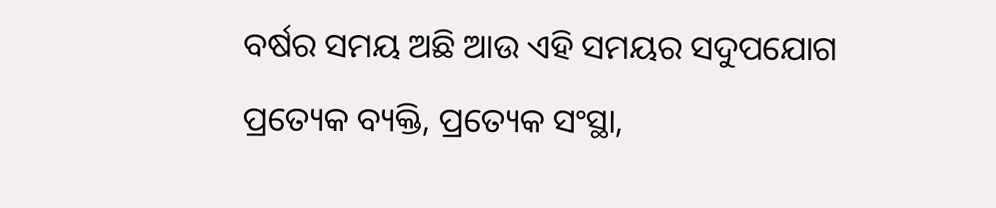ବର୍ଷର ସମୟ ଅଛି ଆଉ ଏହି ସମୟର ସଦୁପଯୋଗ ପ୍ରତ୍ୟେକ ବ୍ୟକ୍ତି, ପ୍ରତ୍ୟେକ ସଂସ୍ଥା,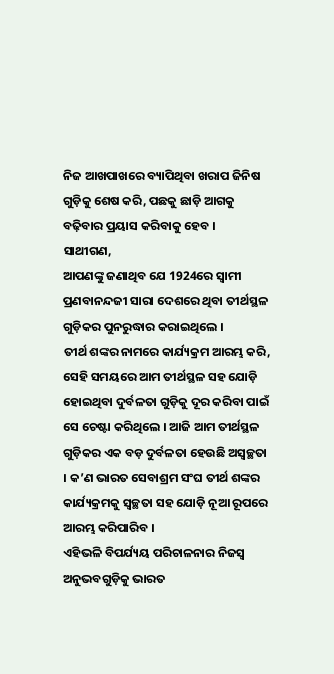ନିଜ ଆଖପାଖରେ ବ୍ୟାପିଥିବା ଖରାପ ଜିନିଷ ଗୁଡ଼ିକୁ ଶେଷ କରି, ପଛକୁ ଛାଡ଼ି ଆଗକୁ ବଢ଼ିବାର ପ୍ରୟାସ କରିବାକୁ ହେବ ।
ସାଥୀଗଣ,
ଆପଣଙ୍କୁ ଜଣାଥିବ ଯେ 1924ରେ ସ୍ୱାମୀ ପ୍ରଣବାନନ୍ଦଜୀ ସାରା ଦେଶରେ ଥିବା ତୀର୍ଥସ୍ଥଳ ଗୁଡ଼ିକର ପୁନରୁଦ୍ଧାର କରାଇଥିଲେ ।
ତୀର୍ଥ ଶଙ୍କର ନାମରେ କାର୍ଯ୍ୟକ୍ରମ ଆରମ୍ଭ କରି, ସେହି ସମୟରେ ଆମ ତୀର୍ଥସ୍ଥଳ ସହ ଯୋଡ଼ି ହୋଇଥିବା ଦୁର୍ବଳତା ଗୁଡ଼ିକୁ ଦୂର କରିବା ପାଇଁ ସେ ଚେଷ୍ଟା କରିଥିଲେ । ଆଜି ଆମ ତୀର୍ଥସ୍ଥଳ ଗୁଡ଼ିକର ଏକ ବଡ଼ ଦୁର୍ବଳତା ହେଉଛି ଅସ୍ୱଚ୍ଛତା । କ’ଣ ଭାରତ ସେବାଶ୍ରମ ସଂଘ ତୀର୍ଥ ଶଙ୍କର କାର୍ଯ୍ୟକ୍ରମକୁ ସ୍ୱଚ୍ଛତା ସହ ଯୋଡ଼ି ନୂଆ ରୂପରେ ଆରମ୍ଭ କରିପାରିବ ।
ଏହିଭଳି ବିପର୍ଯ୍ୟୟ ପରିଚାଳନାର ନିଜସ୍ୱ ଅନୁଭବଗୁଡ଼ିକୁ ଭାରତ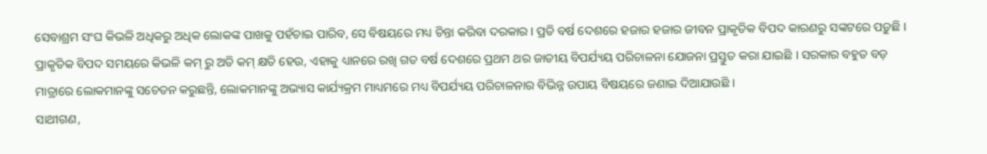ସେବାଶ୍ରମ ସଂଘ କିଭଳି ଅଧିକରୁ ଅଧିକ ଲୋକଙ୍କ ପାଖକୁ ପହଁଚାଇ ପାରିବ, ସେ ବିଷୟରେ ମଧ୍ୟ ଚିନ୍ତା କରିବା ଦରକାର । ପ୍ରତି ବର୍ଷ ଦେଶରେ ହଜାର ହଜାର ଜୀବନ ପ୍ରାକୃତିକ ବିପଦ କାରଣରୁ ସଙ୍କଟରେ ପଡ଼ୁଛି । ପ୍ରାକୃତିକ ବିପଦ ସମୟରେ କିଭଳି କମ୍ ରୁ ଅତି କମ୍ କ୍ଷତି ହେଉ, ଏହାକୁ ଧ୍ୟାନରେ ରଖି ଗତ ବର୍ଷ ଦେଶରେ ପ୍ରଥମ ଥର ଜାତୀୟ ବିପର୍ଯ୍ୟୟ ପରିଚାଳନା ଯୋଜନା ପ୍ରସ୍ତୁତ କରା ଯାଇଛି । ସରକାର ବହୁତ ବଡ଼ ମାତ୍ରାରେ ଲୋକମାନଙ୍କୁ ସଚେତନ କରୁଛନ୍ତି, ଲୋକମାନଙ୍କୁ ଅଭ୍ୟାସ କାର୍ଯ୍ୟକ୍ରମ ମାଧ୍ୟମରେ ମଧ୍ୟ ବିପର୍ଯ୍ୟୟ ପରିଚାଳନାର ବିଭିନ୍ନ ଉପାୟ ବିଷୟରେ ଜଣାଇ ଦିଆଯାଉଛି ।
ସାଥୀଗଣ,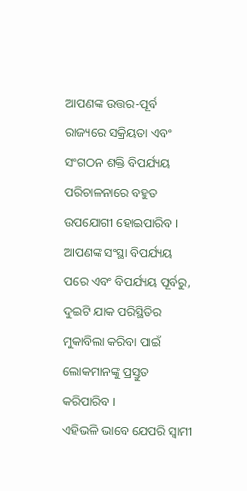ଆପଣଙ୍କ ଉତ୍ତର-ପୂର୍ବ ରାଜ୍ୟରେ ସକ୍ରିୟତା ଏବଂ ସଂଗଠନ ଶକ୍ତି ବିପର୍ଯ୍ୟୟ ପରିଚାଳନାରେ ବହୁତ ଉପଯୋଗୀ ହୋଇପାରିବ । ଆପଣଙ୍କ ସଂସ୍ଥା ବିପର୍ଯ୍ୟୟ ପରେ ଏବଂ ବିପର୍ଯ୍ୟୟ ପୂର୍ବରୁ, ଦୁଇଟି ଯାକ ପରିସ୍ଥିତିର ମୁକାବିଲା କରିବା ପାଇଁ ଲୋକମାନଙ୍କୁ ପ୍ରସ୍ତୁତ କରିପାରିବ ।
ଏହିଭଳି ଭାବେ ଯେପରି ସ୍ୱାମୀ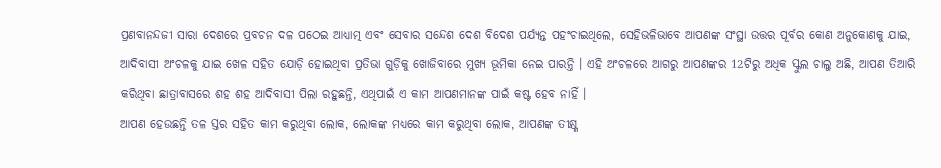ପ୍ରଣବାନନ୍ଦଜୀ ସାରା ଦେଶରେ ପ୍ରବଚନ ଦଳ ପଠେଇ ଆଧ୍ୟାତ୍ମ ଏବଂ ସେବାର ସନ୍ଦେଶ ଦେଶ ବିଦେଶ ପର୍ଯ୍ୟନ୍ତ ପହଂଚାଇଥିଲେ, ସେହିଭଳିଭାବେ ଆପଣଙ୍କ ସଂସ୍ଥା ଉତ୍ତର ପୂର୍ବର କୋଣ ଅନୁକୋଣକୁ ଯାଇ, ଆଦିବାସୀ ଅଂଚଳକୁ ଯାଇ ଖେଳ ସହିତ ଯୋଡ଼ି ହୋଇଥିବା ପ୍ରତିଭା ଗୁଡ଼ିକୁ ଖୋଜିବାରେ ମୁଖ୍ୟ ଭୂମିକା ନେଇ ପାରନ୍ତି । ଏହି ଅଂଚଳରେ ଆଗରୁ ଆପଣଙ୍କର 12ଟିରୁ ଅଧିକ ସ୍କୁଲ ଚାଲୁ ଅଛି, ଆପଣ ତିଆରି କରିଥିବା ଛାତ୍ରାବାସରେ ଶହ ଶହ ଆଦିବାସୀ ପିଲା ରହୁଛନ୍ତି, ଏଥିପାଇଁ ଏ କାମ ଆପଣମାନଙ୍କ ପାଇଁ କଷ୍ଟ ହେବ ନାହିଁ ।
ଆପଣ ହେଉଛନ୍ତି ତଳ ସ୍ତର ସହିତ କାମ କରୁଥିବା ଲୋକ, ଲୋକଙ୍କ ମଧ୍ୟରେ କାମ କରୁଥିବା ଲୋକ, ଆପଣଙ୍କ ତୀକ୍ଷ୍ଣ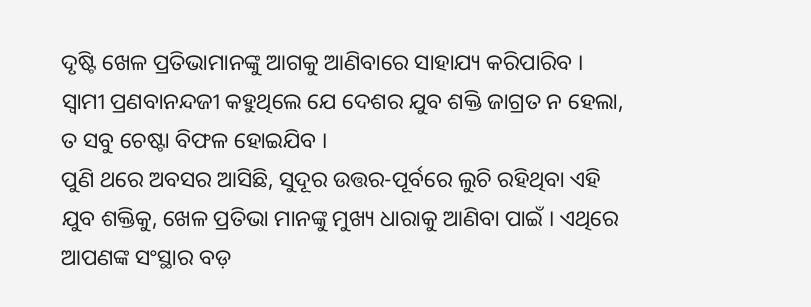ଦୃଷ୍ଟି ଖେଳ ପ୍ରତିଭାମାନଙ୍କୁ ଆଗକୁ ଆଣିବାରେ ସାହାଯ୍ୟ କରିପାରିବ ।
ସ୍ୱାମୀ ପ୍ରଣବାନନ୍ଦଜୀ କହୁଥିଲେ ଯେ ଦେଶର ଯୁବ ଶକ୍ତି ଜାଗ୍ରତ ନ ହେଲା, ତ ସବୁ ଚେଷ୍ଟା ବିଫଳ ହୋଇଯିବ ।
ପୁଣି ଥରେ ଅବସର ଆସିଛି, ସୁଦୂର ଉତ୍ତର-ପୂର୍ବରେ ଲୁଚି ରହିଥିବା ଏହି ଯୁବ ଶକ୍ତିକୁ, ଖେଳ ପ୍ରତିଭା ମାନଙ୍କୁ ମୁଖ୍ୟ ଧାରାକୁ ଆଣିବା ପାଇଁ । ଏଥିରେ ଆପଣଙ୍କ ସଂସ୍ଥାର ବଡ଼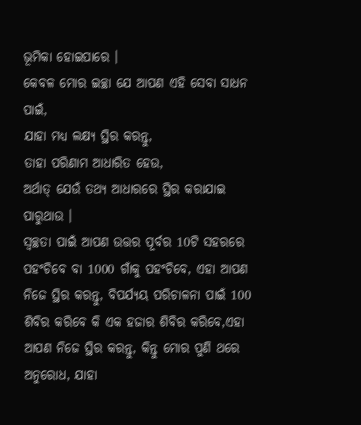ଭୂମିକା ହୋଇପାରେ ।
କେବଳ ମୋର ଇଚ୍ଛା ଯେ ଆପଣ ଏହି ସେବା ସାଧନ ପାଇଁ,
ଯାହା ମଧ୍ୟ ଲକ୍ଷ୍ୟ ସ୍ଥିର କରନ୍ତୁ,
ତାହା ପରିଣାମ ଆଧାରିତ ହେଉ,
ଅର୍ଥାତ୍ ଯେଉଁ ତଥ୍ୟ ଆଧାରରେ ସ୍ଥିର କରାଯାଇ ପାରୁଥାଉ ।
ସ୍ୱଚ୍ଛତା ପାଇଁ ଆପଣ ଉତ୍ତର ପୂର୍ବର 10ଟି ସହରରେ ପହଂଚିବେ ବା 1000 ଗାଁକୁ ପହଂଚିବେ, ଏହା ଆପଣ ନିଜେ ସ୍ଥିର କରନ୍ତୁ, ବିପର୍ଯ୍ୟୟ ପରିଚାଳନା ପାଇଁ 100 ଶିବିର କରିବେ କି ଏକ ହଜାର ଶିବିର କରିବେ,ଏହା ଆପଣ ନିଜେ ସ୍ଥିର କରନ୍ତୁ, କିନ୍ତୁ ମୋର ପୁଣି ଥରେ ଅନୁରୋଧ, ଯାହା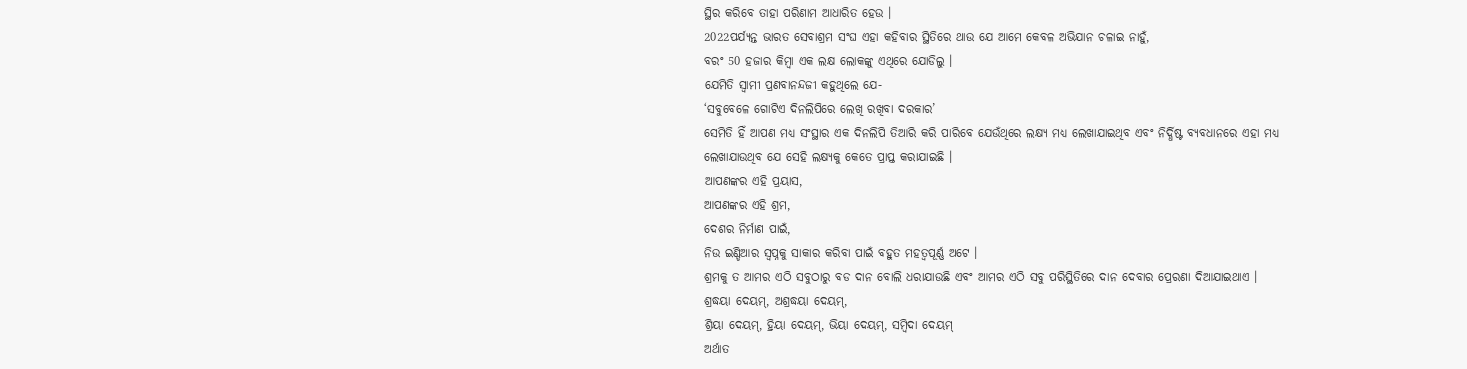ସ୍ଥିର କରିବେ ତାହା ପରିଣାମ ଆଧାରିତ ହେଉ ।
2022ପର୍ଯ୍ୟନ୍ତ ଭାରତ ସେବାଶ୍ରମ ସଂଘ ଏହା କହିବାର ସ୍ଥିତିରେ ଥାଉ ଯେ ଆମେ କେବଳ ଅଭିଯାନ ଚଳାଇ ନାହୁଁ,
ବରଂ 50 ହଜାର କିମ୍ବା ଏକ ଲକ୍ଷ ଲୋକଙ୍କୁ ଏଥିରେ ଯୋଡିଲୁ ।
ଯେମିତି ସ୍ୱାମୀ ପ୍ରଣବାନନ୍ଦଜୀ କହୁଥିଲେ ଯେ-
‘ସବୁବେଳେ ଗୋଟିଏ ଦିନଲିପିରେ ଲେଖି ରଖିବା ଦରକାର’
ସେମିତି ହିଁ ଆପଣ ମଧ୍ୟ ସଂସ୍ଥାର ଏକ ଦିନଲିପି ତିଆରି କରି ପାରିବେ ଯେଉଁଥିରେ ଲକ୍ଷ୍ୟ ମଧ୍ୟ ଲେଖାଯାଇଥିବ ଏବଂ ନିର୍ଦ୍ଧିଷ୍ଟ ବ୍ୟବଧାନରେ ଏହା ମଧ୍ୟ ଲେଖାଯାଉଥିବ ଯେ ସେହି ଲକ୍ଷ୍ୟକୁ କେତେ ପ୍ରାପ୍ତ କରାଯାଇଛି ।
ଆପଣଙ୍କର ଏହି ପ୍ରୟାସ,
ଆପଣଙ୍କର ଏହି ଶ୍ରମ,
ଦେଶର ନିର୍ମାଣ ପାଇଁ,
ନିଉ ଇଣ୍ଡିଆର ସ୍ୱପ୍ନକୁ ସାକାର କରିବା ପାଇଁ ବହୁତ ମହତ୍ୱପୂର୍ଣ୍ଣ ଅଟେ ।
ଶ୍ରମକୁ ତ ଆମର ଏଠି ସବୁଠାରୁ ବଡ ଦାନ ବୋଲି ଧରାଯାଉଛି ଏବଂ ଆମର ଏଠି ସବୁ ପରିସ୍ଥିତିରେ ଦାନ ଦେବାର ପ୍ରେରଣା ଦିଆଯାଇଥାଏ ।
ଶ୍ରଦ୍ଧୟା ଦେୟମ୍, ଅଶ୍ରଦ୍ଧୟା ଦେୟମ୍,
ଶ୍ରିୟା ଦେୟମ୍, ହ୍ରିୟା ଦେୟମ୍, ଭିୟା ଦେୟମ୍, ସମ୍ବିଦା ଦେୟମ୍
ଅର୍ଥାତ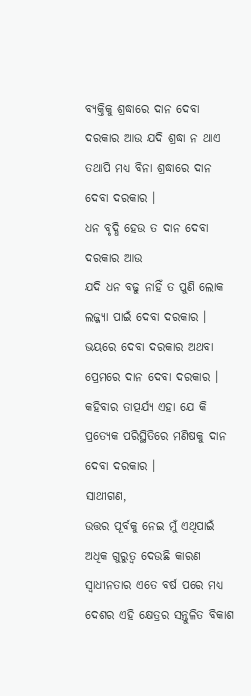ବ୍ୟକ୍ତିକୁ ଶ୍ରଦ୍ଧାରେ ଦାନ ଦେବା ଦରକାର ଆଉ ଯଦି ଶ୍ରଦ୍ଧା ନ ଥାଏ ତଥାପି ମଧ୍ୟ ବିନା ଶ୍ରଦ୍ଧାରେ ଦାନ ଦେବା ଦରକାର ।
ଧନ ବୃଦ୍ଧି ହେଉ ତ ଦାନ ଦେବା ଦରକାର ଆଉ
ଯଦି ଧନ ବଢୁ ନାହିଁ ତ ପୁଣି ଲୋକ ଲଜ୍ଜ୍ୟା ପାଇଁ ଦେବା ଦରକାର ।
ଭୟରେ ଦେବା ଦରକାର ଅଥବା ପ୍ରେମରେ ଦାନ ଦେବା ଦରକାର ।
କହିବାର ତାତ୍ପର୍ଯ୍ୟ ଏହା ଯେ କି ପ୍ରତ୍ୟେକ ପରିସ୍ଥିତିରେ ମଣିଷକୁ ଦାନ ଦେବା ଦରକାର ।
ସାଥୀଗଣ,
ଉତ୍ତର ପୂର୍ବକୁ ନେଇ ମୁଁ ଏଥିପାଇଁ ଅଧିକ ଗୁରୁତ୍ୱ ଦେଉଛି କାରଣ ସ୍ୱାଧୀନତାର ଏତେ ବର୍ଷ ପରେ ମଧ୍ୟ ଦେଶର ଏହି କ୍ଷେତ୍ରର ସନ୍ତୁଳିତ ବିକାଶ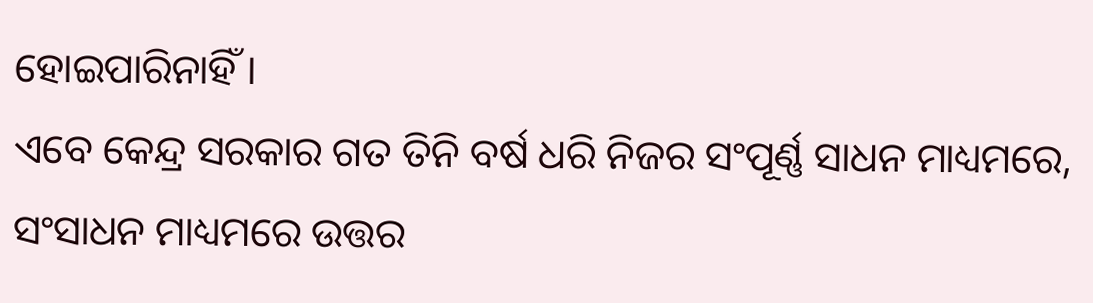ହୋଇପାରିନାହିଁ ।
ଏବେ କେନ୍ଦ୍ର ସରକାର ଗତ ତିନି ବର୍ଷ ଧରି ନିଜର ସଂପୂର୍ଣ୍ଣ ସାଧନ ମାଧ୍ୟମରେ,
ସଂସାଧନ ମାଧ୍ୟମରେ ଉତ୍ତର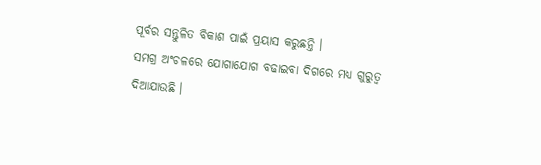ପୂର୍ବର ସନ୍ତୁଳିତ ବିକାଶ ପାଇଁ ପ୍ରୟାସ କରୁଛନ୍ତି ।
ସମଗ୍ର ଅଂଚଳରେ ଯୋଗାଯୋଗ ବଢାଇବା ଦିଗରେ ମଧ୍ୟ ଗୁରୁତ୍ୱ ଦିଆଯାଉଛି ।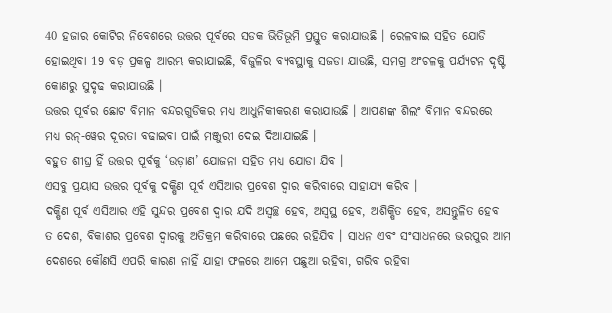40 ହଜାର କୋଟିର ନିବେଶରେ ଉତ୍ତର ପୂର୍ବରେ ସଡକ ଭିତିଭୂମି ପ୍ରସ୍ତୁତ କରାଯାଉଛି । ରେଳବାଇ ସହିତ ଯୋଡି ହୋଇଥିବା 19 ବଡ଼ ପ୍ରକଳ୍ପ ଆରମ୍ଭ କରାଯାଇଛି, ବିଜୁଳିର ବ୍ୟବସ୍ଥାକୁ ସଜଡା ଯାଉଛି, ସମଗ୍ର ଅଂଚଳକୁ ପର୍ଯ୍ୟଟନ ଦୃଷ୍ଟି କୋଣରୁ ସୁଦୃଢ କରାଯାଉଛି ।
ଉତ୍ତର ପୂର୍ବର ଛୋଟ ବିମାନ ବନ୍ଦରଗୁଡିକର ମଧ୍ୟ ଆଧୁନିକୀକରଣ କରାଯାଉଛି । ଆପଣଙ୍କ ଶିଲଂ ବିମାନ ବନ୍ଦରରେ ମଧ୍ୟ ରନ୍-ୱେର ଦୂରତା ବଢାଇବା ପାଇଁ ମଞ୍ଜୁରୀ ଦେଇ ଦିଆଯାଇଛି ।
ବହୁତ ଶୀଘ୍ର ହିଁ ଉତ୍ତର ପୂର୍ବକୁ ‘ଉଡ଼ାଣ’ ଯୋଜନା ସହିତ ମଧ୍ୟ ଯୋଡା ଯିବ ।
ଏସବୁ ପ୍ରୟାସ ଉତ୍ତର ପୂର୍ବକୁ ଦକ୍ଷିଣ ପୂର୍ବ ଏସିଆର ପ୍ରବେଶ ଦ୍ୱାର କରିବାରେ ସାହାଯ୍ୟ କରିବ ।
ଦକ୍ଷିଣ ପୂର୍ବ ଏସିଆର ଏହି ସୁନ୍ଦର ପ୍ରବେଶ ଦ୍ୱାର ଯଦି ଅସ୍ୱଚ୍ଛ ହେବ, ଅସ୍ୱସ୍ଥ ହେବ, ଅଶିକ୍ଷିତ ହେବ, ଅସନ୍ତୁଳିତ ହେବ ତ ଦେଶ, ବିକାଶର ପ୍ରବେଶ ଦ୍ୱାରକୁ ଅତିକ୍ରମ କରିବାରେ ପଛରେ ରହିଯିବ । ସାଧନ ଏବଂ ସଂସାଧନରେ ଭରପୁର ଆମ ଦେଶରେ କୌଣସି ଏପରି କାରଣ ନାହିଁ ଯାହା ଫଳରେ ଆମେ ପଛୁଆ ରହିବା, ଗରିବ ରହିବା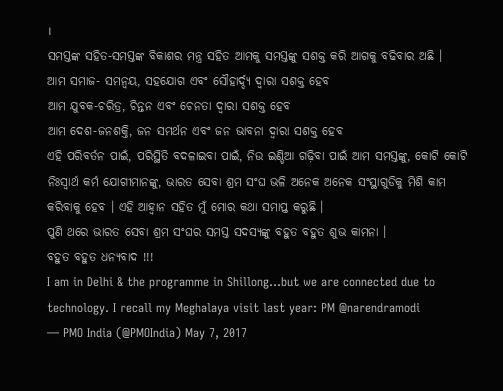।
ସମସ୍ତଙ୍କ ସହିତ-ସମସ୍ତଙ୍କ ବିକାଶର ମନ୍ତ୍ର ସହିତ ଆମକୁ ସମସ୍ତଙ୍କୁ ସଶକ୍ତ କରି ଆଗକୁ ବଢିବାର ଅଛି ।
ଆମ ସମାଜ- ସମନ୍ୱୟ, ସହଯୋଗ ଏବଂ ସୌହାର୍ଦ୍ଦ୍ୟ ଦ୍ୱାରା ସଶକ୍ତ ହେବ
ଆମ ଯୁବକ-ଚରିତ୍ର, ଚିନ୍ତନ ଏବଂ ଚେନତା ଦ୍ୱାରା ସଶକ୍ତ ହେବ
ଆମ ଦେଶ-ଜନଶକ୍ତି, ଜନ ସମର୍ଥନ ଏବଂ ଜନ ଭାବନା ଦ୍ୱାରା ସଶକ୍ତ ହେବ
ଏହି ପରିବର୍ତନ ପାଇଁ, ପରିସ୍ଥିତି ବଦଳାଇବା ପାଇଁ, ନିଉ ଇଣ୍ଡିଆ ଗଢ଼ିବା ପାଇଁ ଆମ ସମସ୍ତଙ୍କୁ, କୋଟି କୋଟି ନିଃସ୍ୱାର୍ଥ କର୍ମ ଯୋଗୀମାନଙ୍କୁ, ଭାରତ ସେବା ଶ୍ରମ ସଂଘ ଭଳି ଅନେକ ଅନେକ ସଂସ୍ଥାଗୁଡିକୁ ମିଶି କାମ କରିବାକୁ ହେବ । ଏହି ଆହ୍ୱାନ ସହିତ ମୁଁ ମୋର କଥା ସମାପ୍ତ କରୁଛି ।
ପୁଣି ଥରେ ଭାରତ ସେବା ଶ୍ରମ ସଂଘର ସମସ୍ତ ସଦସ୍ୟଙ୍କୁ ବହୁତ ବହୁତ ଶୁଭ କାମନା ।
ବହୁତ ବହୁତ ଧନ୍ୟବାଦ !!!
I am in Delhi & the programme in Shillong...but we are connected due to technology. I recall my Meghalaya visit last year: PM @narendramodi
— PMO India (@PMOIndia) May 7, 2017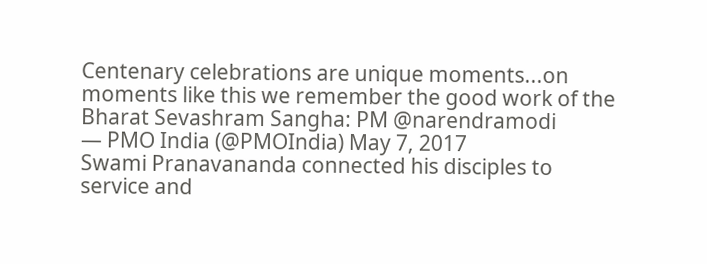Centenary celebrations are unique moments...on moments like this we remember the good work of the Bharat Sevashram Sangha: PM @narendramodi
— PMO India (@PMOIndia) May 7, 2017
Swami Pranavananda connected his disciples to service and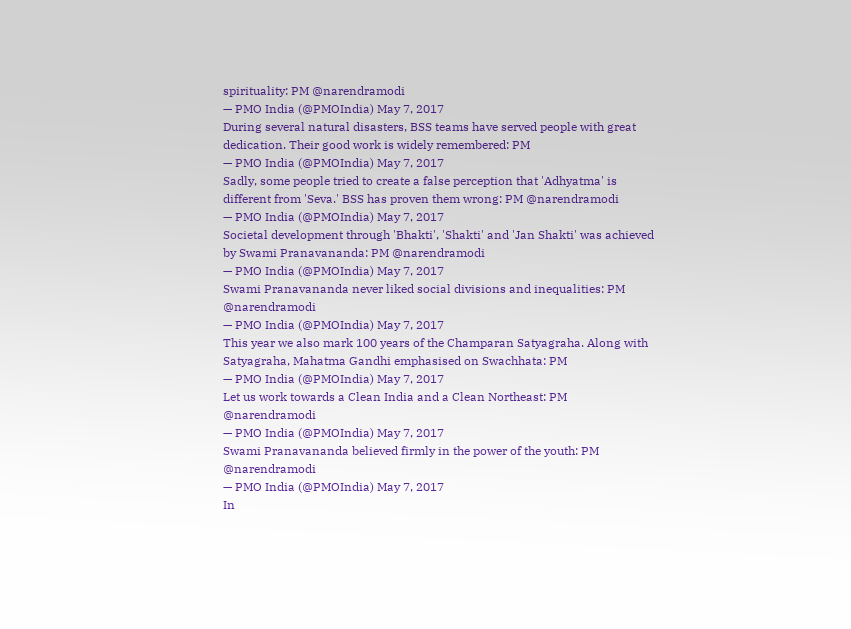spirituality: PM @narendramodi
— PMO India (@PMOIndia) May 7, 2017
During several natural disasters, BSS teams have served people with great dedication. Their good work is widely remembered: PM
— PMO India (@PMOIndia) May 7, 2017
Sadly, some people tried to create a false perception that 'Adhyatma' is different from 'Seva.' BSS has proven them wrong: PM @narendramodi
— PMO India (@PMOIndia) May 7, 2017
Societal development through 'Bhakti', 'Shakti' and 'Jan Shakti' was achieved by Swami Pranavananda: PM @narendramodi
— PMO India (@PMOIndia) May 7, 2017
Swami Pranavananda never liked social divisions and inequalities: PM @narendramodi
— PMO India (@PMOIndia) May 7, 2017
This year we also mark 100 years of the Champaran Satyagraha. Along with Satyagraha, Mahatma Gandhi emphasised on Swachhata: PM
— PMO India (@PMOIndia) May 7, 2017
Let us work towards a Clean India and a Clean Northeast: PM @narendramodi
— PMO India (@PMOIndia) May 7, 2017
Swami Pranavananda believed firmly in the power of the youth: PM @narendramodi
— PMO India (@PMOIndia) May 7, 2017
In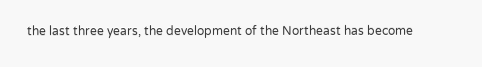the last three years, the development of the Northeast has become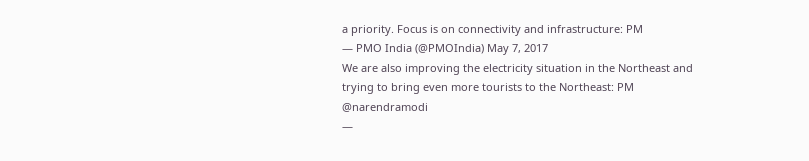a priority. Focus is on connectivity and infrastructure: PM
— PMO India (@PMOIndia) May 7, 2017
We are also improving the electricity situation in the Northeast and trying to bring even more tourists to the Northeast: PM @narendramodi
—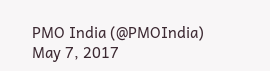PMO India (@PMOIndia) May 7, 2017